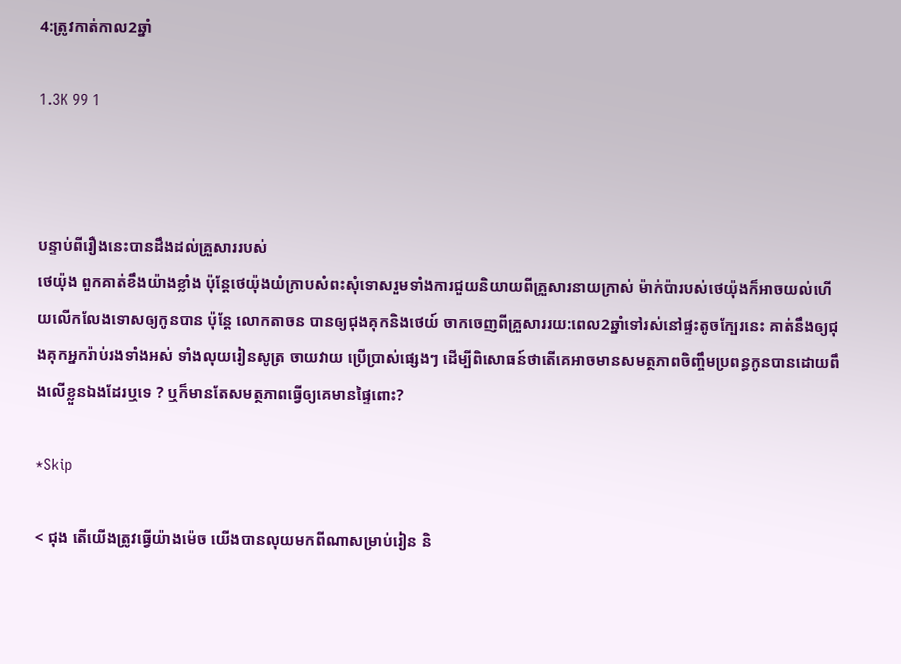4:ត្រូវកាត់កាល2ឆ្នាំ

1.3K 99 1



បន្ទាប់ពីរឿងនេះបានដឹងដល់គ្រួសាររបស់
ថេយ៉ុង ពួកគាត់ខឹងយ៉ាងខ្លាំង ប៉ុន្តែថេយ៉ុងយំក្រាបសំពះសុំទោសរួមទាំងការជួយនិយាយពីគ្រួសារនាយក្រាស់ ម៉ាក់ប៉ារបស់ថេយ៉ុងក៏អាចយល់ហើយលើកលែងទោសឲ្យកូនបាន ប៉ុន្តែ លោកតាចន បានឲ្យជុងគុកនិងថេយ៍ ចាកចេញពីគ្រួសាររយ:ពេល2ឆ្នាំទៅរស់នៅផ្ទះតូចក្បែរនេះ គាត់នឹងឲ្យជុងគុកអ្នករ៉ាប់រងទាំងអស់ ទាំងលុយរៀនសូត្រ ចាយវាយ ប្រើប្រាស់ផ្សេងៗ ដើម្បីពិសោធន៍ថាតើគេអាចមានសមត្ថភាពចិញ្ចឹមប្រពន្ធកូនបានដោយពឹងលើខ្លួនឯងដែរឬទេ ? ឬក៏មានតែសមត្ថភាពធ្វើឲ្យគេមានផ្ទៃពោះ?

*Skip

< ជុង តើយើងត្រូវធ្វើយ៉ាងម៉េច យើងបានលុយមកពីណាសម្រាប់រៀន និ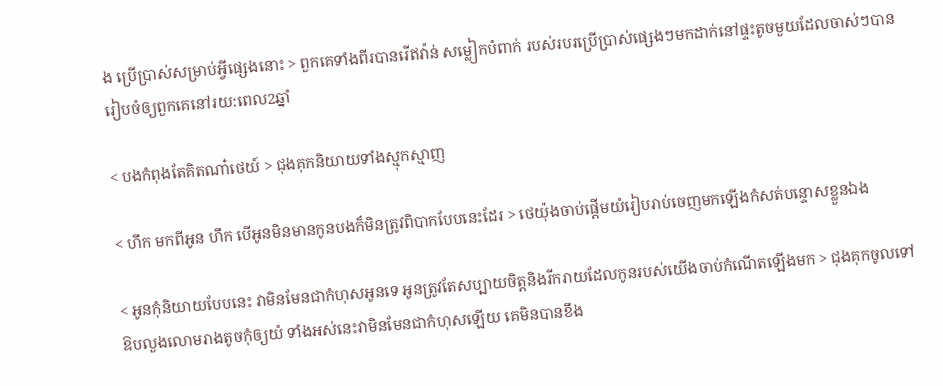ង ប្រើប្រាស់សម្រាប់អ្វីផ្សេងនោះ > ពួកគេទាំងពីរបានរើឥវ៉ាន់ សម្លៀកបំពាក់ របស់របរប្រើប្រាស់ផ្សេងៗមកដាក់នៅផ្ទះតូចមួយដែលចាស់ៗបានរៀបចំឲ្យពួកគេនៅរយ:ពេល2ឆ្នាំ

< បងកំពុងតែគិតណា៎ថេយ៍ > ជុងគុកនិយាយទាំងស្មុកស្មាញ

< ហឹក មកពីអូន ហឹក បើអូនមិនមានកូនបងក៏មិនត្រូវពិបាកបែបនេះដែរ > ថេយ៉ុងចាប់ផ្តើមយំរៀបរាប់ចេញមកឡើងកំសត់បន្ទោសខ្លួនឯង

< អូនកុំនិយាយបែបនេះ វាមិនមែនជាកំហុសអូនទេ អូនត្រូវតែសប្បាយចិត្តនិងរីករាយដែលកូនរបស់យើងចាប់កំណើតឡើងមក > ជុងគុកចូលទៅឱបលួងលោមរាងតូចកុំឲ្យយំ ទាំងអស់នេះវាមិនមែនជាកំហុសឡើយ គេមិនបានខឹង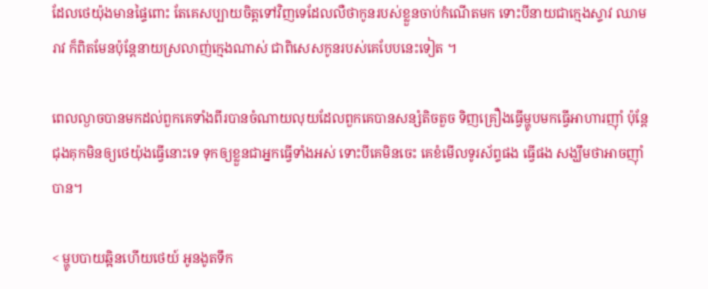ដែលថេយ៉ុងមានផ្ទៃពោះ តែគេសប្បាយចិត្តទៅវិញទេដែលលឺថាកូនរបស់ខ្លួនចាប់កំណើតមក ទោះបីនាយជាក្មេងស្ទាវ ឈាមរាវ ក៏ពិតមែនប៉ុន្តែនាយស្រលាញ់ក្មេងណាស់ ជាពិសេសកូនរបស់គេបែបនេះទៀត ។

ពេលល្ងាចបានមកដល់ពួកគេទាំងពីរបានចំណាយលុយដែលពួកគេបានសន្សំតិចតួច ទិញគ្រឿងធ្វើម្ហូបមកធ្វើអាហារញុាំ ប៉ុន្តែជុងគុកមិនឲ្យថេយ៉ុងធ្វើនោះទេ ទុកឲ្យខ្លួនជាអ្នកធ្វើទាំងអស់ ទោះបីគេមិនចេះ គេខំមើលទូរស័ព្ទផង ធ្វើផង សង្ឃឹមថាអាចញុាំបាន។

< ម្ហូបបាយឆ្អិនហើយថេយ៍ អូនងូតទឹក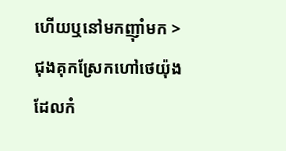ហើយឬនៅមកញុាំមក > ជុងគុកស្រែកហៅថេយ៉ុងដែលកំ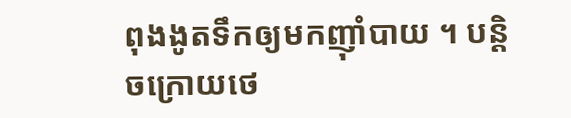ពុងងូតទឹកឲ្យមកញុាំបាយ ។ បន្តិចក្រោយថេ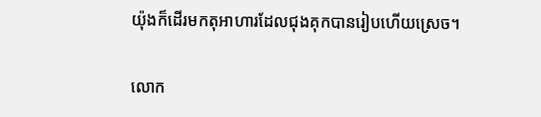យ៉ុងក៏ដើរមកតុអាហារដែលជុងគុកបានរៀបហើយស្រេច។

លោក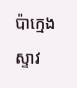ប៉ាក្មេងស្ទាវ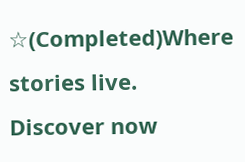☆(Completed)Where stories live. Discover now